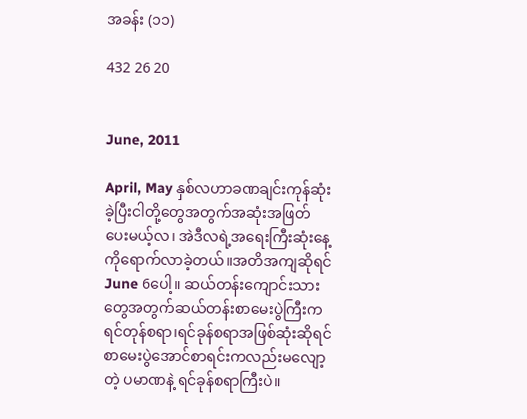အခန်း (၁၁)

432 26 20


June, 2011

April, May နှစ်လဟာခဏချင်းကုန်ဆုံးခဲ့ပြီးငါတို့တွေအတွက်အဆုံးအဖြတ်ပေးမယ့်လ၊ အဲဒီလရဲ့အရေးကြီးဆုံးနေ့ကိုရောက်လာခဲ့တယ်။အတိအကျဆိုရင်June 6ပေါ့။ ဆယ်တန်းကျောင်းသားတွေအတွက်ဆယ်တန်းစာမေးပွဲကြီးကရင်တုန်စရာ၊ရင်ခုန်စရာအဖြစ်ဆုံးဆိုရင်စာမေးပွဲအောင်စာရင်းကလည်းမလျော့တဲ့ ပမာဏနဲ့ ရင်ခုန်စရာကြီးပဲ။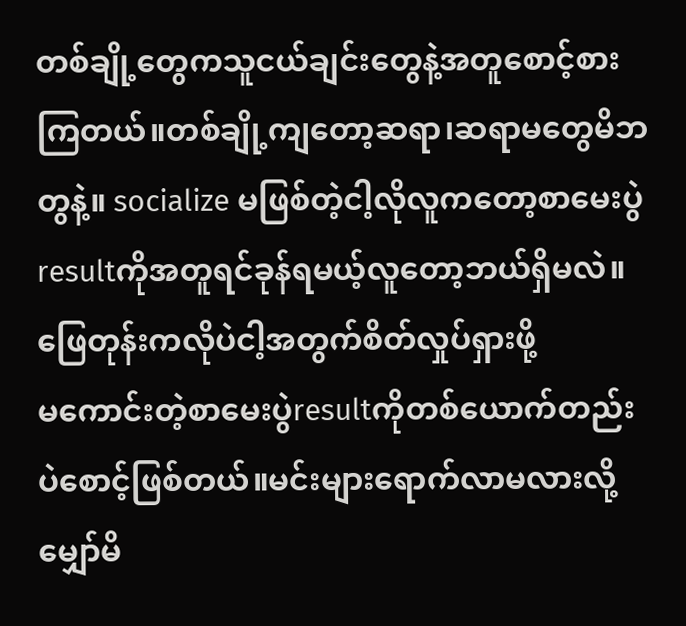တစ်ချို့တွေကသူငယ်ချင်းတွေနဲ့အတူစောင့်စားကြတယ်။တစ်ချို့ကျတော့ဆရာ၊ဆရာမတွေမိဘတွနဲ့။ socialize မဖြစ်တဲ့ငါ့လိုလူကတော့စာမေးပွဲresultကိုအတူရင်ခုန်ရမယ့်လူတော့ဘယ်ရှိမလဲ။ဖြေတုန်းကလိုပဲငါ့အတွက်စိတ်လှုပ်ရှားဖို့
မကောင်းတဲ့စာမေးပွဲresultကိုတစ်ယောက်တည်းပဲစောင့်ဖြစ်တယ်။မင်းများရောက်လာမလားလို့မျှော်မိ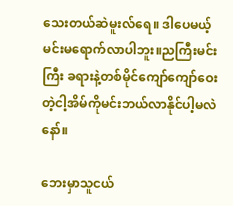သေးတယ်ဆဲမူးလ်ရေ။ ဒါပေမယ့်မင်းမရောက်လာပါဘူး။ညကြီးမင်းကြီး ခရားနဲ့တစ်မိုင်ကျော်ကျော်ဝေးတဲ့ငါ့အိမ်ကိုမင်းဘယ်လာနိုင်ပါ့မလဲနော်။

ဘေးမှာသူငယ်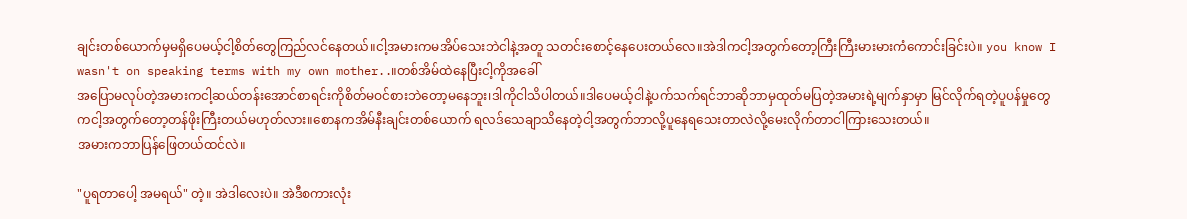ချင်းတစ်ယောက်မှမရှိပေမယ့်ငါ့စိတ်တွေကြည်လင်နေတယ်။ငါ့အမားကမအိပ်သေးဘဲငါနဲ့အတူ သတင်းစောင့်နေပေးတယ်လေ။အဲဒါကငါ့အတွက်တော့ကြီးကြီးမားမားကံကောင်းခြင်းပဲ။ you know I wasn't on speaking terms with my own mother..။တစ်အိမ်ထဲနေပြီးငါ့ကိုအခေါ်
အပြောမလုပ်တဲ့အမားကငါ့ဆယ်တန်းအောင်စာရင်းကိုစိတ်မဝင်စားဘဲတော့မနေဘူး၊ဒါကိုငါသိပါတယ်။ဒါပေမယ့်ငါနဲ့ပက်သက်ရင်ဘာဆိုဘာမှထုတ်မပြတဲ့အမားရဲ့မျက်နှာမှာ မြင်လိုက်ရတဲ့ပူပန်မှုတွေကငါ့အတွက်တော့တန်ဖိုးကြီးတယ်မဟုတ်လား။စောနကအိမ်နီးချင်းတစ်ယောက် ရလဒ်သေချာသိနေတဲ့ငါ့အတွက်ဘာလို့ပူနေရသေးတာလဲလို့မေးလိုက်တာငါကြားသေးတယ်။
အမားကဘာပြန်ဖြေတယ်ထင်လဲ။

"ပူရတာပေါ့ အမရယ်" တဲ့။ အဲဒါလေးပဲ။ အဲဒီစကားလုံး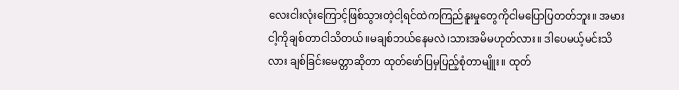လေးငါးလုံးကြောင့်ဖြစ်သွားတဲ့ငါ့ရင်ထဲကကြည်နူးမှုတွေကိုငါမပြောပြတတ်ဘူး။ အမားငါ့ကိုချစ်တာငါသိတယ်။မချစ်ဘယ်နေမလဲ၊သားအမိမဟုတ်လား။ ဒါပေမယ့်မင်းသိလား ချစ်ခြင်းမေတ္တာဆိုတာ ထုတ်ဖော်ပြမှပြည့်စုံတာမျိူး။ ထုတ်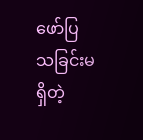ဖော်ပြသခြင်းမရှိတဲ့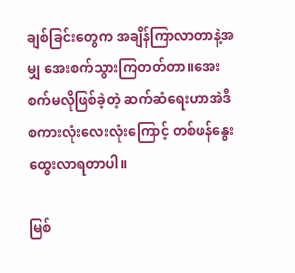ချစ်ခြင်းတွေက အချိန်ကြာလာတာနဲ့အမျှ အေးစက်သွားကြတတ်တာ။အေးစက်မလိုဖြစ်ခဲ့တဲ့ ဆက်ဆံရေးဟာအဲဒီစကားလုံးလေးလုံးကြောင့် တစ်ဖန်နွေးထွေးလာရတာပါ။

မြစ်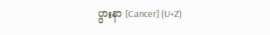ပွားနာ [Cancer] (U+Z)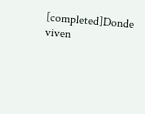[completed]Donde viven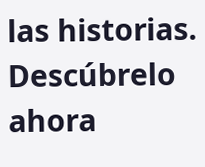las historias. Descúbrelo ahora